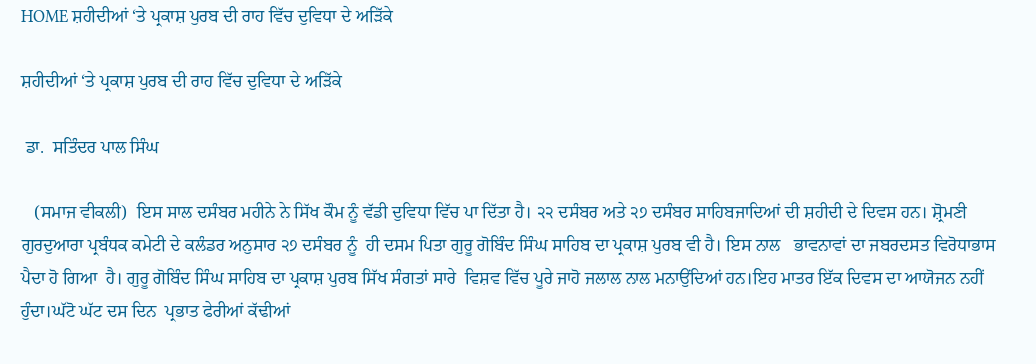HOME ਸ਼ਹੀਦੀਆਂ ‘ਤੇ ਪ੍ਰਕਾਸ਼ ਪੁਰਬ ਦੀ ਰਾਹ ਵਿੱਚ ਦੁਵਿਧਾ ਦੇ ਅੜਿੱਕੇ

ਸ਼ਹੀਦੀਆਂ ‘ਤੇ ਪ੍ਰਕਾਸ਼ ਪੁਰਬ ਦੀ ਰਾਹ ਵਿੱਚ ਦੁਵਿਧਾ ਦੇ ਅੜਿੱਕੇ

 ਡਾ.  ਸਤਿੰਦਰ ਪਾਲ ਸਿੰਘ

   (ਸਮਾਜ ਵੀਕਲੀ)  ਇਸ ਸਾਲ ਦਸੰਬਰ ਮਹੀਨੇ ਨੇ ਸਿੱਖ ਕੌਮ ਨੂੰ ਵੱਡੀ ਦੁਵਿਧਾ ਵਿੱਚ ਪਾ ਦਿੱਤਾ ਹੈ। ੨੨ ਦਸੰਬਰ ਅਤੇ ੨੭ ਦਸੰਬਰ ਸਾਹਿਬਜਾਦਿਆਂ ਦੀ ਸ਼ਹੀਦੀ ਦੇ ਦਿਵਸ ਹਨ। ਸ਼੍ਰੋਮਣੀ ਗੁਰਦੁਆਰਾ ਪ੍ਰਬੰਧਕ ਕਮੇਟੀ ਦੇ ਕਲੰਡਰ ਅਨੁਸਾਰ ੨੭ ਦਸੰਬਰ ਨੂੰ  ਹੀ ਦਸਮ ਪਿਤਾ ਗੁਰੂ ਗੋਬਿੰਦ ਸਿੰਘ ਸਾਹਿਬ ਦਾ ਪ੍ਰਕਾਸ਼ ਪੁਰਬ ਵੀ ਹੈ। ਇਸ ਨਾਲ   ਭਾਵਨਾਵਾਂ ਦਾ ਜਬਰਦਸਤ ਵਿਰੋਧਾਭਾਸ  ਪੈਦਾ ਹੋ ਗਿਆ  ਹੈ। ਗੁਰੂ ਗੋਬਿੰਦ ਸਿੰਘ ਸਾਹਿਬ ਦਾ ਪ੍ਰਕਾਸ਼ ਪੁਰਬ ਸਿੱਖ ਸੰਗਤਾਂ ਸਾਰੇ  ਵਿਸ਼ਵ ਵਿੱਚ ਪੂਰੇ ਜਾਹੋ ਜਲਾਲ ਨਾਲ ਮਨਾਉਂਦਿਆਂ ਹਨ।ਇਹ ਮਾਤਰ ਇੱਕ ਦਿਵਸ ਦਾ ਆਯੋਜਨ ਨਹੀਂ ਹੁੰਦਾ।ਘੱਟੋ ਘੱਟ ਦਸ ਦਿਨ  ਪ੍ਰਭਾਤ ਫੇਰੀਆਂ ਕੱਢੀਆਂ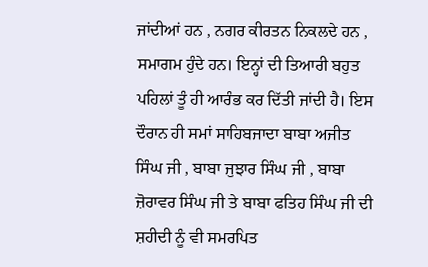ਜਾਂਦੀਆਂ ਹਨ , ਨਗਰ ਕੀਰਤਨ ਨਿਕਲਦੇ ਹਨ , ਸਮਾਗਮ ਹੁੰਦੇ ਹਨ। ਇਨ੍ਹਾਂ ਦੀ ਤਿਆਰੀ ਬਹੁਤ ਪਹਿਲਾਂ ਤੂੰ ਹੀ ਆਰੰਭ ਕਰ ਦਿੱਤੀ ਜਾਂਦੀ ਹੈ। ਇਸ ਦੌਰਾਨ ਹੀ ਸਮਾਂ ਸਾਹਿਬਜਾਦਾ ਬਾਬਾ ਅਜੀਤ ਸਿੰਘ ਜੀ , ਬਾਬਾ ਜੁਝਾਰ ਸਿੰਘ ਜੀ , ਬਾਬਾ ਜ਼ੋਰਾਵਰ ਸਿੰਘ ਜੀ ਤੇ ਬਾਬਾ ਫਤਿਹ ਸਿੰਘ ਜੀ ਦੀ ਸ਼ਹੀਦੀ ਨੂੰ ਵੀ ਸਮਰਪਿਤ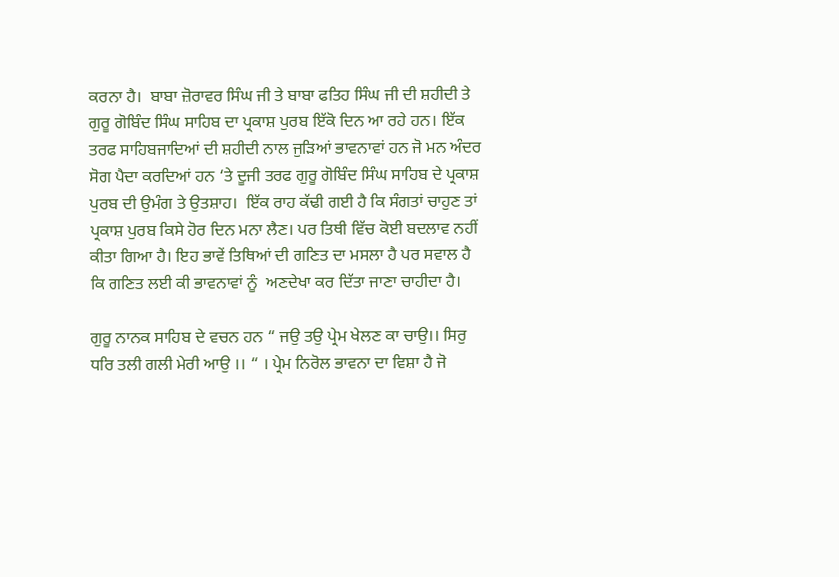ਕਰਨਾ ਹੈ।  ਬਾਬਾ ਜ਼ੋਰਾਵਰ ਸਿੰਘ ਜੀ ਤੇ ਬਾਬਾ ਫਤਿਹ ਸਿੰਘ ਜੀ ਦੀ ਸ਼ਹੀਦੀ ਤੇ ਗੁਰੂ ਗੋਬਿੰਦ ਸਿੰਘ ਸਾਹਿਬ ਦਾ ਪ੍ਰਕਾਸ਼ ਪੁਰਬ ਇੱਕੋ ਦਿਨ ਆ ਰਹੇ ਹਨ। ਇੱਕ ਤਰਫ ਸਾਹਿਬਜਾਦਿਆਂ ਦੀ ਸ਼ਹੀਦੀ ਨਾਲ ਜੁੜਿਆਂ ਭਾਵਨਾਵਾਂ ਹਨ ਜੋ ਮਨ ਅੰਦਰ ਸੋਗ ਪੈਦਾ ਕਰਦਿਆਂ ਹਨ ‘ਤੇ ਦੂਜੀ ਤਰਫ ਗੁਰੂ ਗੋਬਿੰਦ ਸਿੰਘ ਸਾਹਿਬ ਦੇ ਪ੍ਰਕਾਸ਼ ਪੁਰਬ ਦੀ ਉਮੰਗ ਤੇ ਉਤਸ਼ਾਹ।  ਇੱਕ ਰਾਹ ਕੱਢੀ ਗਈ ਹੈ ਕਿ ਸੰਗਤਾਂ ਚਾਹੁਣ ਤਾਂ ਪ੍ਰਕਾਸ਼ ਪੁਰਬ ਕਿਸੇ ਹੋਰ ਦਿਨ ਮਨਾ ਲੈਣ। ਪਰ ਤਿਥੀ ਵਿੱਚ ਕੋਈ ਬਦਲਾਵ ਨਹੀਂ ਕੀਤਾ ਗਿਆ ਹੈ। ਇਹ ਭਾਵੇਂ ਤਿਥਿਆਂ ਦੀ ਗਣਿਤ ਦਾ ਮਸਲਾ ਹੈ ਪਰ ਸਵਾਲ ਹੈ ਕਿ ਗਣਿਤ ਲਈ ਕੀ ਭਾਵਨਾਵਾਂ ਨੂੰ  ਅਣਦੇਖਾ ਕਰ ਦਿੱਤਾ ਜਾਣਾ ਚਾਹੀਦਾ ਹੈ।

ਗੁਰੂ ਨਾਨਕ ਸਾਹਿਬ ਦੇ ਵਚਨ ਹਨ “ ਜਉ ਤਉ ਪ੍ਰੇਮ ਖੇਲਣ ਕਾ ਚਾਉ।। ਸਿਰੁ ਧਰਿ ਤਲੀ ਗਲੀ ਮੇਰੀ ਆਉ ।। “ । ਪ੍ਰੇਮ ਨਿਰੋਲ ਭਾਵਨਾ ਦਾ ਵਿਸ਼ਾ ਹੈ ਜੋ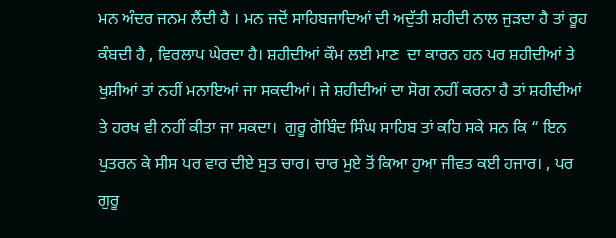ਮਨ ਅੰਦਰ ਜਨਮ ਲੈਂਦੀ ਹੈ । ਮਨ ਜਦੋਂ ਸਾਹਿਬਜਾਦਿਆਂ ਦੀ ਅਦੁੱਤੀ ਸ਼ਹੀਦੀ ਨਾਲ ਜੁੜਦਾ ਹੈ ਤਾਂ ਰੂਹ ਕੰਬਦੀ ਹੈ , ਵਿਰਲਾਪ ਘੇਰਦਾ ਹੈ। ਸ਼ਹੀਦੀਆਂ ਕੌਮ ਲਈ ਮਾਣ  ਦਾ ਕਾਰਨ ਹਨ ਪਰ ਸ਼ਹੀਦੀਆਂ ਤੇ ਖੁਸ਼ੀਆਂ ਤਾਂ ਨਹੀਂ ਮਨਾਇਆਂ ਜਾ ਸਕਦੀਆਂ। ਜੇ ਸ਼ਹੀਦੀਆਂ ਦਾ ਸੋਗ ਨਹੀਂ ਕਰਨਾ ਹੈ ਤਾਂ ਸ਼ਹੀਦੀਆਂ ਤੇ ਹਰਖ ਵੀ ਨਹੀਂ ਕੀਤਾ ਜਾ ਸਕਦਾ।  ਗੁਰੂ ਗੋਬਿੰਦ ਸਿੰਘ ਸਾਹਿਬ ਤਾਂ ਕਹਿ ਸਕੇ ਸਨ ਕਿ “ ਇਨ ਪੁਤਰਨ ਕੇ ਸੀਸ ਪਰ ਵਾਰ ਦੀਏ ਸੁਤ ਚਾਰ। ਚਾਰ ਮੁਏ ਤੋਂ ਕਿਆ ਹੁਆ ਜੀਵਤ ਕਈ ਹਜਾਰ। , ਪਰ ਗੁਰੂ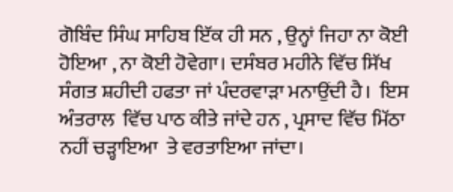ਗੋਬਿੰਦ ਸਿੰਘ ਸਾਹਿਬ ਇੱਕ ਹੀ ਸਨ , ਉਨ੍ਹਾਂ ਜਿਹਾ ਨਾ ਕੋਈ ਹੋਇਆ , ਨਾ ਕੋਈ ਹੋਵੇਗਾ। ਦਸੰਬਰ ਮਹੀਨੇ ਵਿੱਚ ਸਿੱਖ ਸੰਗਤ ਸ਼ਹੀਦੀ ਹਫਤਾ ਜਾਂ ਪੰਦਰਵਾੜਾ ਮਨਾਉਂਦੀ ਹੈ।  ਇਸ ਅੰਤਰਾਲ  ਵਿੱਚ ਪਾਠ ਕੀਤੇ ਜਾਂਦੇ ਹਨ , ਪ੍ਰਸਾਦ ਵਿੱਚ ਮਿੱਠਾ ਨਹੀਂ ਚੜ੍ਹਾਇਆ  ਤੇ ਵਰਤਾਇਆ ਜਾਂਦਾ।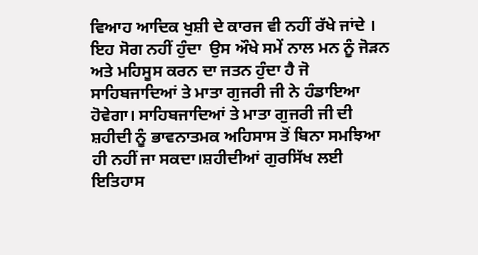ਵਿਆਹ ਆਦਿਕ ਖੁਸ਼ੀ ਦੇ ਕਾਰਜ ਵੀ ਨਹੀਂ ਰੱਖੇ ਜਾਂਦੇ ।  ਇਹ ਸੋਗ ਨਹੀਂ ਹੁੰਦਾ  ਉਸ ਔਖੇ ਸਮੇਂ ਨਾਲ ਮਨ ਨੂੰ ਜੋੜਨ ਅਤੇ ਮਹਿਸੂਸ ਕਰਨ ਦਾ ਜਤਨ ਹੁੰਦਾ ਹੈ ਜੋ ਸਾਹਿਬਜਾਦਿਆਂ ਤੇ ਮਾਤਾ ਗੁਜਰੀ ਜੀ ਨੇ ਹੰਡਾਇਆ ਹੋਵੇਗਾ। ਸਾਹਿਬਜਾਦਿਆਂ ਤੇ ਮਾਤਾ ਗੁਜਰੀ ਜੀ ਦੀ ਸ਼ਹੀਦੀ ਨੂੰ ਭਾਵਨਾਤਮਕ ਅਹਿਸਾਸ ਤੋਂ ਬਿਨਾ ਸਮਝਿਆ ਹੀ ਨਹੀਂ ਜਾ ਸਕਦਾ।ਸ਼ਹੀਦੀਆਂ ਗੁਰਸਿੱਖ ਲਈ  ਇਤਿਹਾਸ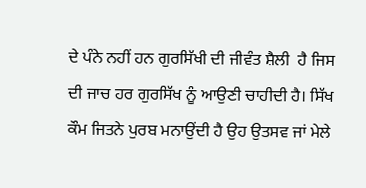ਦੇ ਪੰਨੇ ਨਹੀਂ ਹਨ ਗੁਰਸਿੱਖੀ ਦੀ ਜੀਵੰਤ ਸ਼ੈਲੀ  ਹੈ ਜਿਸ ਦੀ ਜਾਚ ਹਰ ਗੁਰਸਿੱਖ ਨੂੰ ਆਉਣੀ ਚਾਹੀਦੀ ਹੈ। ਸਿੱਖ ਕੌਮ ਜਿਤਨੇ ਪੁਰਬ ਮਨਾਉਂਦੀ ਹੈ ਉਹ ਉਤਸਵ ਜਾਂ ਮੇਲੇ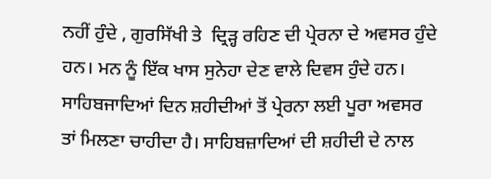ਨਹੀਂ ਹੁੰਦੇ , ਗੁਰਸਿੱਖੀ ਤੇ  ਦ੍ਰਿੜ੍ਹ ਰਹਿਣ ਦੀ ਪ੍ਰੇਰਨਾ ਦੇ ਅਵਸਰ ਹੁੰਦੇ ਹਨ। ਮਨ ਨੂੰ ਇੱਕ ਖਾਸ ਸੁਨੇਹਾ ਦੇਣ ਵਾਲੇ ਦਿਵਸ ਹੁੰਦੇ ਹਨ। ਸਾਹਿਬਜਾਦਿਆਂ ਦਿਨ ਸ਼ਹੀਦੀਆਂ ਤੋਂ ਪ੍ਰੇਰਨਾ ਲਈ ਪੂਰਾ ਅਵਸਰ ਤਾਂ ਮਿਲਣਾ ਚਾਹੀਦਾ ਹੈ। ਸਾਹਿਬਜ਼ਾਦਿਆਂ ਦੀ ਸ਼ਹੀਦੀ ਦੇ ਨਾਲ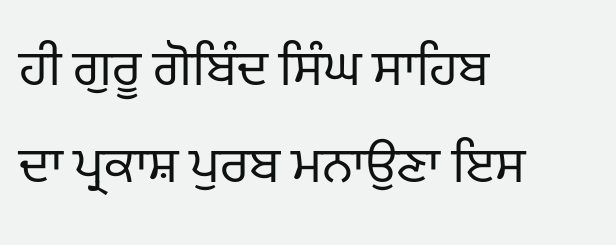ਹੀ ਗੁਰੂ ਗੋਬਿੰਦ ਸਿੰਘ ਸਾਹਿਬ ਦਾ ਪ੍ਰਕਾਸ਼ ਪੁਰਬ ਮਨਾਉਣਾ ਇਸ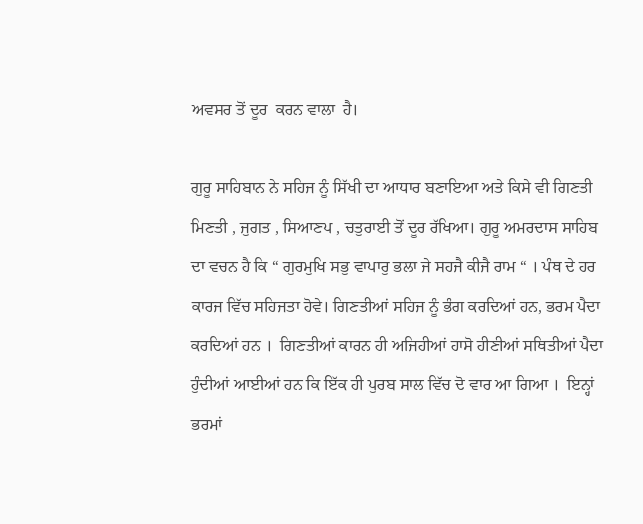ਅਵਸਰ ਤੋਂ ਦੂਰ  ਕਰਨ ਵਾਲਾ  ਹੈ।

ਗੁਰੂ ਸਾਹਿਬਾਨ ਨੇ ਸਹਿਜ ਨੂੰ ਸਿੱਖੀ ਦਾ ਆਧਾਰ ਬਣਾਇਆ ਅਤੇ ਕਿਸੇ ਵੀ ਗਿਣਤੀ ਮਿਣਤੀ , ਜੁਗਤ , ਸਿਆਣਪ , ਚਤੁਰਾਈ ਤੋਂ ਦੂਰ ਰੱਖਿਆ। ਗੁਰੂ ਅਮਰਦਾਸ ਸਾਹਿਬ ਦਾ ਵਚਨ ਹੈ ਕਿ “ ਗੁਰਮੁਖਿ ਸਭੁ ਵਾਪਾਰੁ ਭਲਾ ਜੇ ਸਹਜੈ ਕੀਜੈ ਰਾਮ “ । ਪੰਥ ਦੇ ਹਰ ਕਾਰਜ ਵਿੱਚ ਸਹਿਜਤਾ ਹੋਵੇ। ਗਿਣਤੀਆਂ ਸਹਿਜ ਨੂੰ ਭੰਗ ਕਰਦਿਆਂ ਹਨ, ਭਰਮ ਪੈਦਾ ਕਰਦਿਆਂ ਹਨ ।  ਗਿਣਤੀਆਂ ਕਾਰਨ ਹੀ ਅਜਿਹੀਆਂ ਹਾਸੋ ਹੀਣੀਆਂ ਸਥਿਤੀਆਂ ਪੈਦਾ ਹੁੰਦੀਆਂ ਆਈਆਂ ਹਨ ਕਿ ਇੱਕ ਹੀ ਪੁਰਬ ਸਾਲ ਵਿੱਚ ਦੋ ਵਾਰ ਆ ਗਿਆ ।  ਇਨ੍ਹਾਂ ਭਰਮਾਂ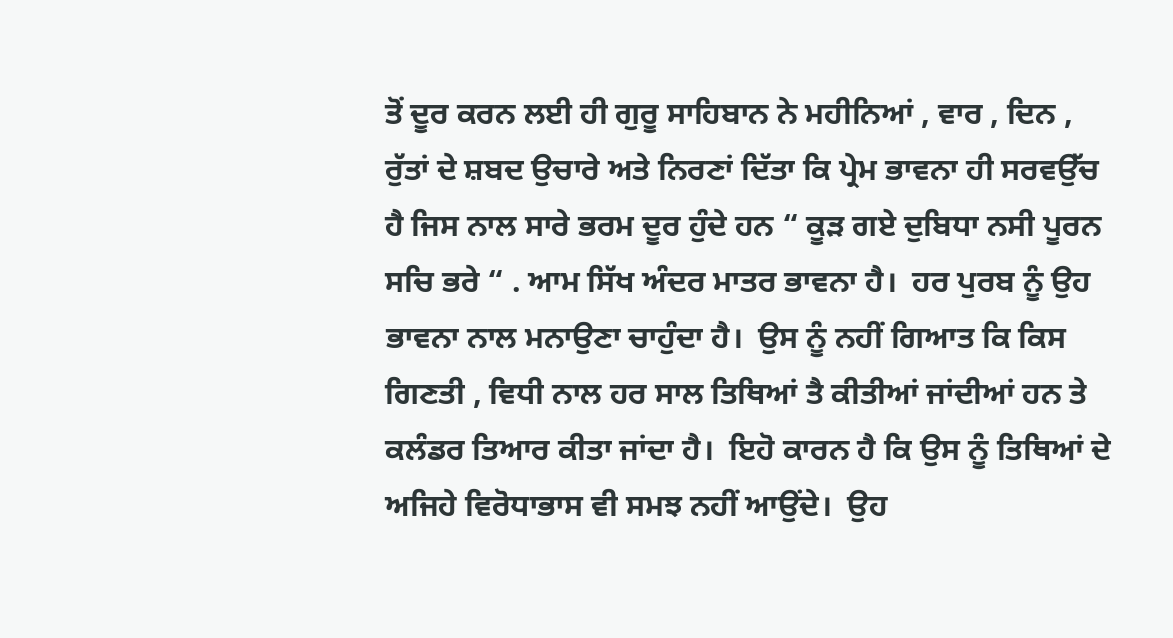ਤੋਂ ਦੂਰ ਕਰਨ ਲਈ ਹੀ ਗੁਰੂ ਸਾਹਿਬਾਨ ਨੇ ਮਹੀਨਿਆਂ , ਵਾਰ , ਦਿਨ , ਰੁੱਤਾਂ ਦੇ ਸ਼ਬਦ ਉਚਾਰੇ ਅਤੇ ਨਿਰਣਾਂ ਦਿੱਤਾ ਕਿ ਪ੍ਰੇਮ ਭਾਵਨਾ ਹੀ ਸਰਵਉੱਚ ਹੈ ਜਿਸ ਨਾਲ ਸਾਰੇ ਭਰਮ ਦੂਰ ਹੁੰਦੇ ਹਨ “ ਕੂੜ ਗਏ ਦੁਬਿਧਾ ਨਸੀ ਪੂਰਨ ਸਚਿ ਭਰੇ “ . ਆਮ ਸਿੱਖ ਅੰਦਰ ਮਾਤਰ ਭਾਵਨਾ ਹੈ।  ਹਰ ਪੁਰਬ ਨੂੰ ਉਹ ਭਾਵਨਾ ਨਾਲ ਮਨਾਉਣਾ ਚਾਹੁੰਦਾ ਹੈ।  ਉਸ ਨੂੰ ਨਹੀਂ ਗਿਆਤ ਕਿ ਕਿਸ ਗਿਣਤੀ , ਵਿਧੀ ਨਾਲ ਹਰ ਸਾਲ ਤਿਥਿਆਂ ਤੈ ਕੀਤੀਆਂ ਜਾਂਦੀਆਂ ਹਨ ਤੇ ਕਲੰਡਰ ਤਿਆਰ ਕੀਤਾ ਜਾਂਦਾ ਹੈ।  ਇਹੋ ਕਾਰਨ ਹੈ ਕਿ ਉਸ ਨੂੰ ਤਿਥਿਆਂ ਦੇ ਅਜਿਹੇ ਵਿਰੋਧਾਭਾਸ ਵੀ ਸਮਝ ਨਹੀਂ ਆਉਂਦੇ।  ਉਹ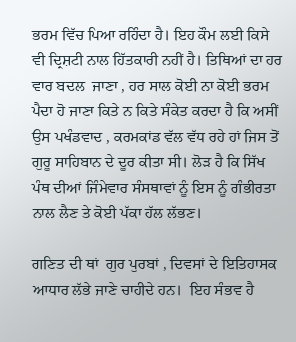ਭਰਮ ਵਿੱਚ ਪਿਆ ਰਹਿੰਦਾ ਹੈ। ਇਹ ਕੌਮ ਲਈ ਕਿਸੇ ਵੀ ਦ੍ਰਿਸ਼ਟੀ ਨਾਲ ਹਿੱਤਕਾਰੀ ਨਹੀਂ ਹੈ। ਤਿਥਿਆਂ ਦਾ ਹਰ ਵਾਰ ਬਦਲ  ਜਾਣਾ , ਹਰ ਸਾਲ ਕੋਈ ਨਾ ਕੋਈ ਭਰਮ ਪੈਦਾ ਹੋ ਜਾਣਾ ਕਿਤੇ ਨ ਕਿਤੇ ਸੰਕੇਤ ਕਰਦਾ ਹੈ ਕਿ ਅਸੀਂ ਉਸ ਪਖੰਡਵਾਦ , ਕਰਮਕਾਂਡ ਵੱਲ ਵੱਧ ਰਹੇ ਹਾਂ ਜਿਸ ਤੋਂ ਗੁਰੂ ਸਾਹਿਬਾਨ ਦੇ ਦੂਰ ਕੀਤਾ ਸੀ। ਲੋੜ ਹੈ ਕਿ ਸਿੱਖ ਪੰਥ ਦੀਆਂ ਜਿੰਮੇਵਾਰ ਸੰਸਥਾਵਾਂ ਨੂੰ ਇਸ ਨੂੰ ਗੰਭੀਰਤਾ ਨਾਲ ਲੈਣ ਤੇ ਕੋਈ ਪੱਕਾ ਹੱਲ ਲੱਭਣ।

ਗਣਿਤ ਦੀ ਥਾਂ  ਗੁਰ ਪੁਰਬਾਂ , ਦਿਵਸਾਂ ਦੇ ਇਤਿਹਾਸਕ ਆਧਾਰ ਲੱਭੇ ਜਾਣੇ ਚਾਹੀਦੇ ਹਨ।  ਇਹ ਸੰਭਵ ਹੈ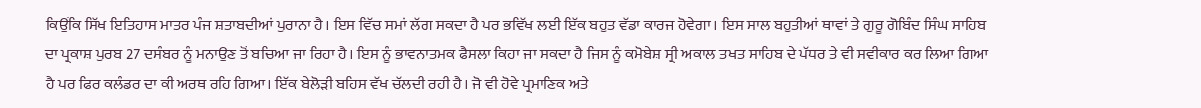ਕਿਉਂਕਿ ਸਿੱਖ ਇਤਿਹਾਸ ਮਾਤਰ ਪੰਜ ਸ਼ਤਾਬਦੀਆਂ ਪੁਰਾਨਾ ਹੈ। ਇਸ ਵਿੱਚ ਸਮਾਂ ਲੱਗ ਸਕਦਾ ਹੈ ਪਰ ਭਵਿੱਖ ਲਈ ਇੱਕ ਬਹੁਤ ਵੱਡਾ ਕਾਰਜ ਹੋਵੇਗਾ। ਇਸ ਸਾਲ ਬਹੁਤੀਆਂ ਥਾਵਾਂ ਤੇ ਗੁਰੂ ਗੋਬਿੰਦ ਸਿੰਘ ਸਾਹਿਬ ਦਾ ਪ੍ਰਕਾਸ਼ ਪੁਰਬ 27 ਦਸੰਬਰ ਨੂੰ ਮਨਾਉਣ ਤੋਂ ਬਚਿਆ ਜਾ ਰਿਹਾ ਹੈ। ਇਸ ਨੂੰ ਭਾਵਨਾਤਮਕ ਫੈਸਲਾ ਕਿਹਾ ਜਾ ਸਕਦਾ ਹੈ ਜਿਸ ਨੂੰ ਕਮੋਬੇਸ਼ ਸ੍ਰੀ ਅਕਾਲ ਤਖਤ ਸਾਹਿਬ ਦੇ ਪੱਧਰ ਤੇ ਵੀ ਸਵੀਕਾਰ ਕਰ ਲਿਆ ਗਿਆ ਹੈ ਪਰ ਫਿਰ ਕਲੰਡਰ ਦਾ ਕੀ ਅਰਥ ਰਹਿ ਗਿਆ। ਇੱਕ ਬੇਲੋੜੀ ਬਹਿਸ ਵੱਖ ਚੱਲਦੀ ਰਹੀ ਹੈ। ਜੋ ਵੀ ਹੋਵੇ ਪ੍ਰਮਾਣਿਕ ਅਤੇ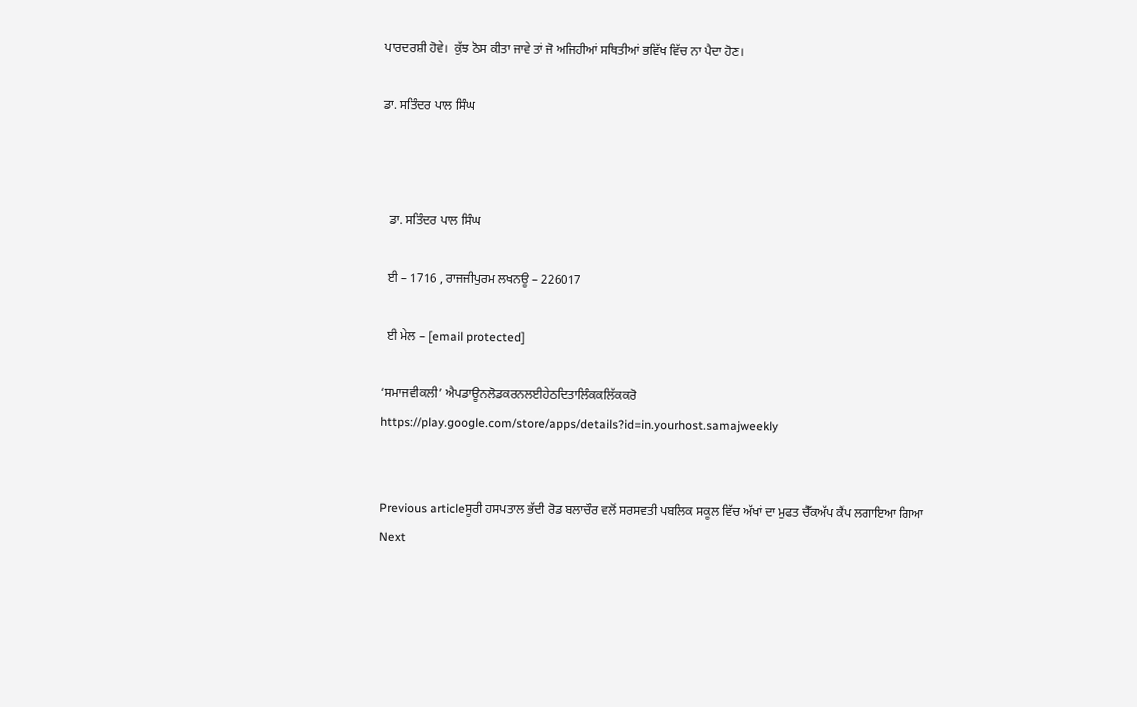ਪਾਰਦਰਸ਼ੀ ਹੋਵੇ।  ਕੁੱਝ ਠੋਸ ਕੀਤਾ ਜਾਵੇ ਤਾਂ ਜੋ ਅਜਿਹੀਆਂ ਸਥਿਤੀਆਂ ਭਵਿੱਖ ਵਿੱਚ ਨਾ ਪੈਦਾ ਹੋਣ।

ਡਾ. ਸਤਿੰਦਰ ਪਾਲ ਸਿੰਘ



  ਡਾ. ਸਤਿੰਦਰ ਪਾਲ ਸਿੰਘ

  ਈ – 1716 , ਰਾਜਜੀਪੁਰਮ ਲਖਨਊ – 226017

  ਈ ਮੇਲ – [email protected]

‘ਸਮਾਜਵੀਕਲੀ’ ਐਪਡਾਊਨਲੋਡਕਰਨਲਈਹੇਠਦਿਤਾਲਿੰਕਕਲਿੱਕਕਰੋ
https://play.google.com/store/apps/details?id=in.yourhost.samajweekly


Previous articleਸੂਰੀ ਹਸਪਤਾਲ ਭੱਦੀ ਰੋਡ ਬਲਾਚੌਰ ਵਲੋਂ ਸਰਸਵਤੀ ਪਬਲਿਕ ਸਕੂਲ ਵਿੱਚ ਅੱਖਾਂ ਦਾ ਮੁਫਤ ਚੈੱਕਅੱਪ ਕੈਂਪ ਲਗਾਇਆ ਗਿਆ
Next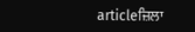articleਜ਼ਿਲਾ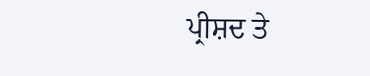ਪ੍ਰੀਸ਼ਦ ਤੇ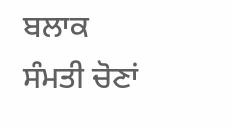ਬਲਾਕ ਸੰਮਤੀ ਚੋਣਾਂ